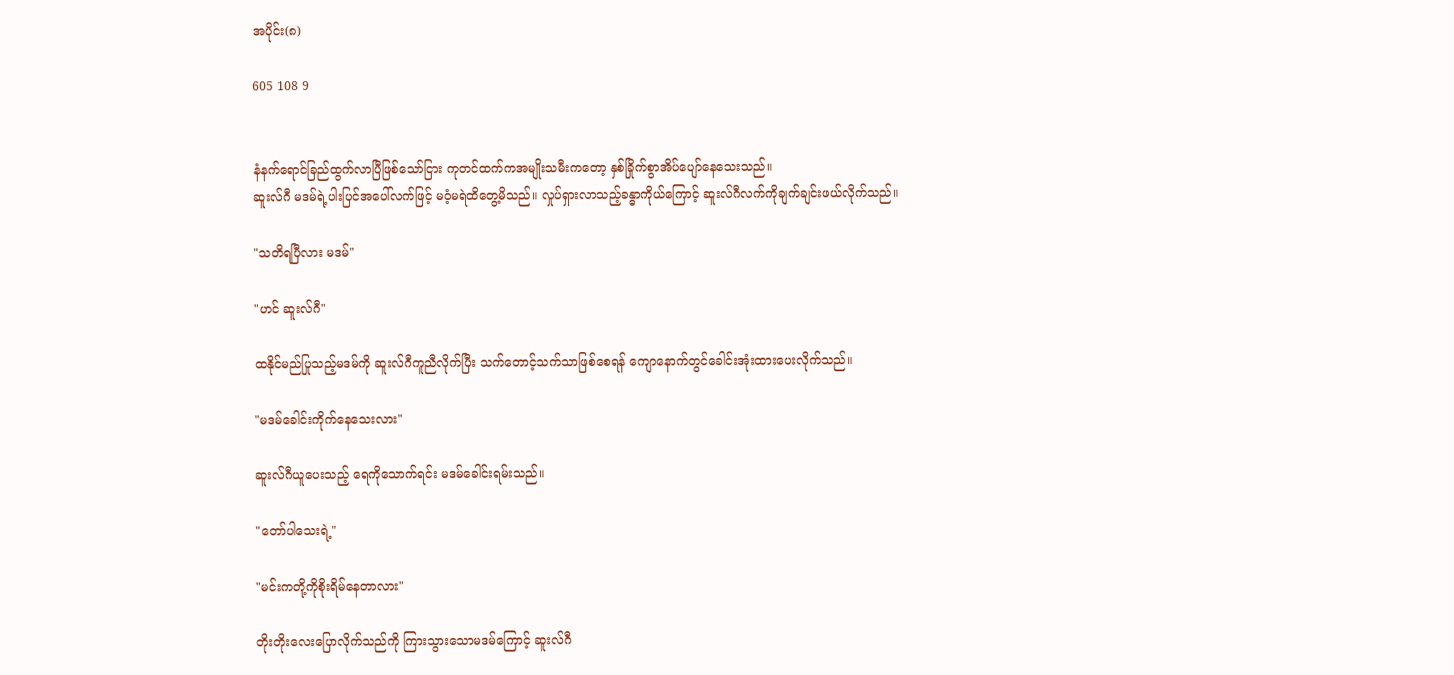အပိုင်း(၈)

605 108 9


နံနက်ရောင်ခြည်ထွက်လာပြီဖြစ်သော်ငြား ကုတင်ထက်ကအမျိုးသမီးကတော့ ‌နှစ်ခြိုက်စွာအိပ်ပျော်နေသေးသည်။
ဆူးလ်ဂီ မဒမ်ရဲ့ပါးပြင်အပေါ်လက်ဖြင့် မဝံ့မရဲထိတွေ့မိသည်။ လှုပ်ရှားလာသည့်ခန္ဓာကိုယ်ကြောင့် ဆူးလ်ဂီလက်ကိုချက်ချင်းဖယ်လိုက်သည်။

"သတိရပြီလား မဒမ်"

"ဟင် ဆူးလ်ဂီ"

ထနိုင်မည်ပြုသည့်မဒမ်ကို ဆူးလ်ဂီကူညီလိုက်ပြီး သက်တောင့်သက်သာဖြစ်စေရန် ကျောနောက်တွင်ခေါင်းအုံးထားပေးလိုက်သည်။

"မဒမ်ခေါင်းကိုက်နေသေးလား"

ဆူးလ်ဂီယူပေးသည့် ရေကိုသောက်ရင်း မဒမ်ခေါင်းရမ်းသည်။

"တော်ပါသေးရဲ့"

"မင်းကတို့ကိုစိုးရိမ်နေတာလား"

တိုးတိုးလေးပြောလိုက်သည်ကို ကြားသွားသောမဒမ်ကြောင့် ဆူးလ်ဂီ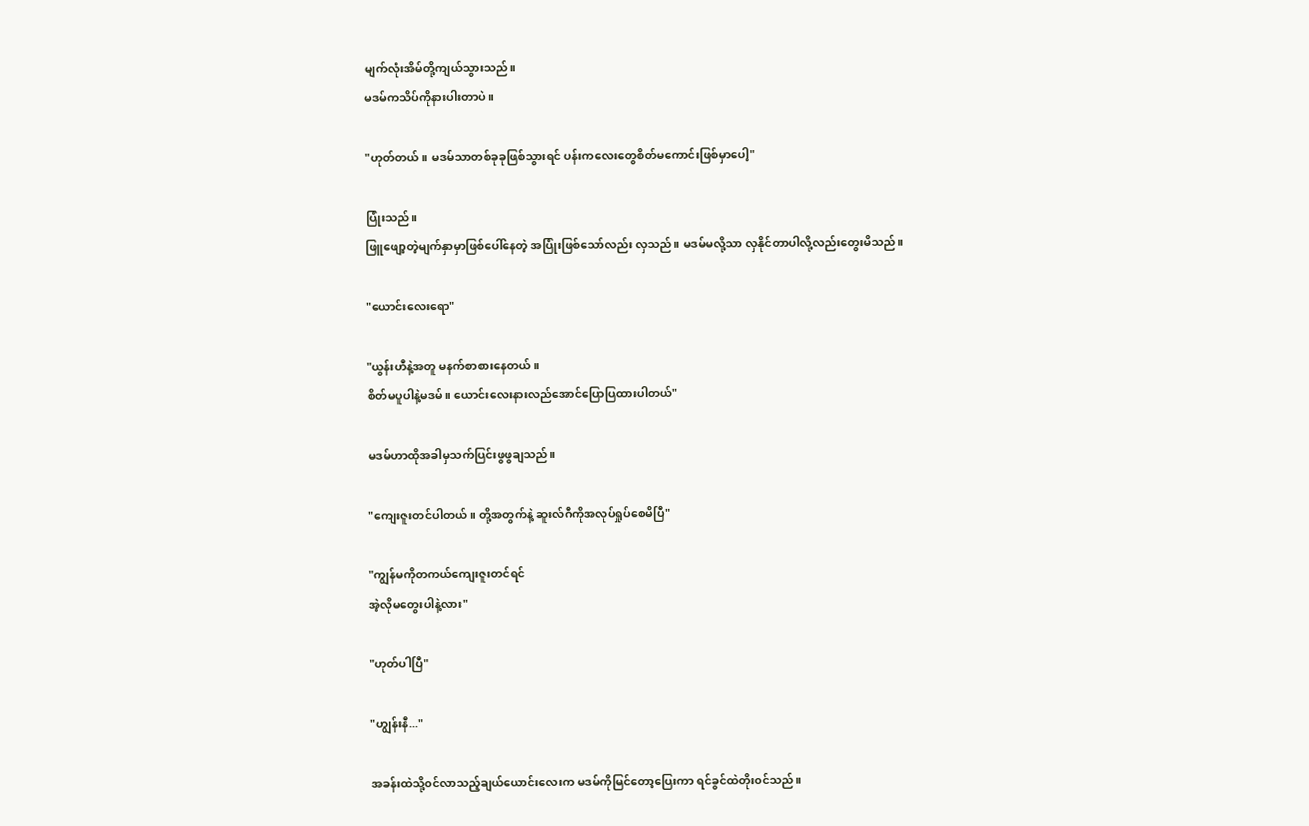မျက်လုံးအိမ်တို့ကျယ်သွားသည်။
မဒမ်ကသိပ်ကိုနားပါးတာပဲ။

"ဟုတ်တယ်။ မဒမ်သာတစ်ခုခုဖြစ်သွားရင် ပန်းကလေးတွေစိတ်မကောင်းဖြစ်မှာပေါ့"

ပြုံးသည်။
ဖြူဖျော့တဲ့မျက်နှာမှာဖြစ်ပေါ်နေတဲ့ အပြုံးဖြစ်သော်လည်း လှသည်။ မဒမ်မလို့သာ လှနိုင်တာပါလို့လည်းတွေးမိသည်။

"ယောင်းလေးရော"

"ယွန်းဟီနဲ့အတူ မနက်စာစားနေတယ်။
စိတ်မပူပါနဲ့မဒမ်။ ယောင်းလေးနားလည်အောင်ပြောပြထားပါတယ်"

မဒမ်ဟာထိုအခါမှသက်ပြင်းဖွဖွချသည်။

"ကျေးဇူးတင်ပါတယ်။ တို့အတွက်နဲ့ ဆူးလ်ဂီကိုအလုပ်ရှုပ်စေမိပြီ"

"ကျွန်မကိုတကယ်ကျေးဇူးတင်ရင်
အဲ့လိုမတွေးပါနဲ့လား"

"ဟုတ်ပါပြီ"

"ဟျွန်းနီ..."

အခန်းထဲသို့၀င်လာသည့်ချယ်ယောင်းလေးက မဒမ်ကိုမြင်တော့ပြေးကာ ရင်ခွင်ထဲတိုး၀င်သည်။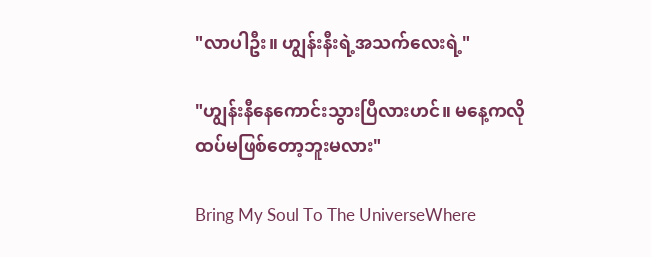"လာပါဦး။ ဟျွန်းနီးရဲ့အသက်လေးရဲ့"

"ဟျွန်းနီနေကောင်းသွားပြီလားဟင်။ မနေ့ကလိုထပ်မဖြစ်တော့ဘူးမလား"

Bring My Soul To The UniverseWhere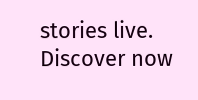stories live. Discover now